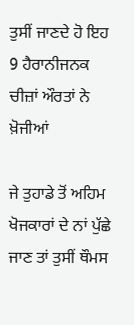ਤੁਸੀਂ ਜਾਣਦੇ ਹੋ ਇਹ 9 ਹੈਰਾਨੀਜਨਕ ਚੀਜ਼ਾਂ ਔਰਤਾਂ ਨੇ ਖ਼ੋਜੀਆਂ

ਜੇ ਤੁਹਾਡੇ ਤੋਂ ਅਹਿਮ ਖੋਜਕਾਰਾਂ ਦੇ ਨਾਂ ਪੁੱਛੇ ਜਾਣ ਤਾਂ ਤੁਸੀਂ ਥੌਮਸ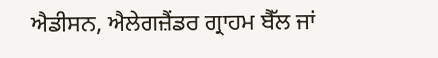ਐਡੀਸਨ, ਐਲੇਗਜ਼ੈਂਡਰ ਗ੍ਰਾਹਮ ਬੈੱਲ ਜਾਂ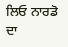ਲਿਓ ਨਾਰਡੋ ਦਾ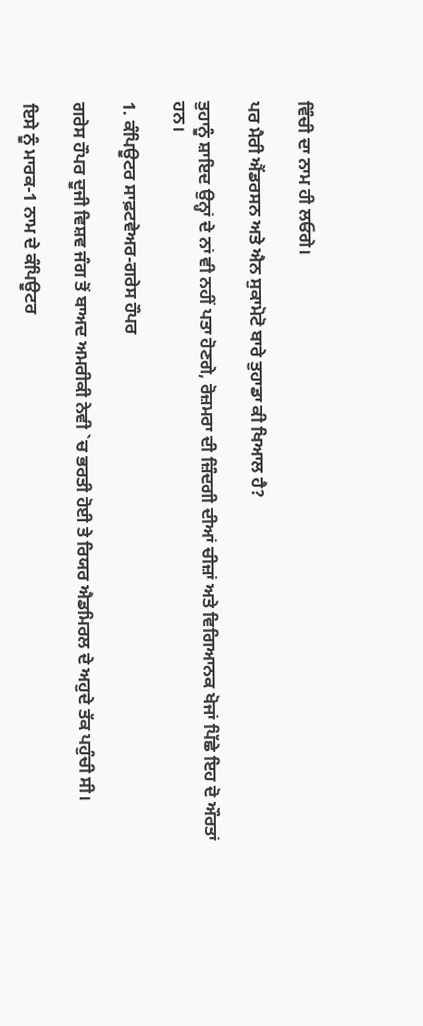ਵਿੰਚੀ ਦਾ ਨਾਮ ਹੀ ਲਓਗੇ।

ਪਰ ਮੈਰੀ ਐਂਡਰਸਨ ਅਤੇ ਐਨ ਸੁਕਾਮੋਟੋ ਬਾਰੇ ਤੁਹਾਡਾ ਕੀ ਖਿਆਲ ਹੈ?

ਤੁਹਾਨੂੰ ਸ਼ਾਇਦ ਉਨ੍ਹਾਂ ਦੇ ਨਾਂ ਵੀ ਨਹੀਂ ਪਤਾ ਹੋਣਗੇ, ਰੋਜ਼ਮਰਾ ਦੀ ਜ਼ਿੰਦਗੀ ਦੀਆਂ ਚੀਜ਼ਾਂ ਅਤੇ ਵਿਗਿਆਨਕ ਖੋਜਾਂ ਪਿੱਛੇ ਇਹ ਦੋ ਔਰਤਾਂ ਹਨ।

1. ਕੰਪਿਊਟਰ ਸਾਫ਼ਟਵੇਅਰ-ਗਰੇਸ ਹੌਪਰ

ਗਰੇਸ ਹੌਪਰ ਦੂਜੀ ਵਿਸ਼ਵ ਜੰਗ ਤੋਂ ਬਾਅਦ ਅਮਰੀਕੀ ਨੇਵੀ `ਚ ਭਰਤੀ ਹੋਈ ਤੇ ਰਿਯਰ ਐਡਮਿਰਲ ਦੇ ਅਹੁਦੇ ਤੱਕ ਪਹੁੰਚੀ ਸੀ।

ਇਸੇ ਨੂੰ ਮਾਰਕ-1 ਨਾਮ ਦੇ ਕੰਪਿਊਟਰ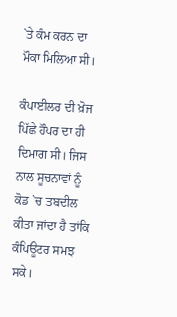`ਤੇ ਕੰਮ ਕਰਨ ਦਾ ਮੌਕਾ ਮਿਲਿਆ ਸੀ।

ਕੰਪਾਈਲਰ ਦੀ ਖ਼ੋਜ ਪਿੱਛੇ ਹੌਪਰ ਦਾ ਹੀ ਦਿਮਾਗ ਸੀ। ਜਿਸ ਨਾਲ ਸੂਚਨਾਵਾਂ ਨੂੰ ਕੋਡ `ਚ ਤਬਦੀਲ ਕੀਤਾ ਜਾਂਦਾ ਹੈ ਤਾਂਕਿ ਕੰਪਿਊਟਰ ਸਮਝ ਸਕੇ।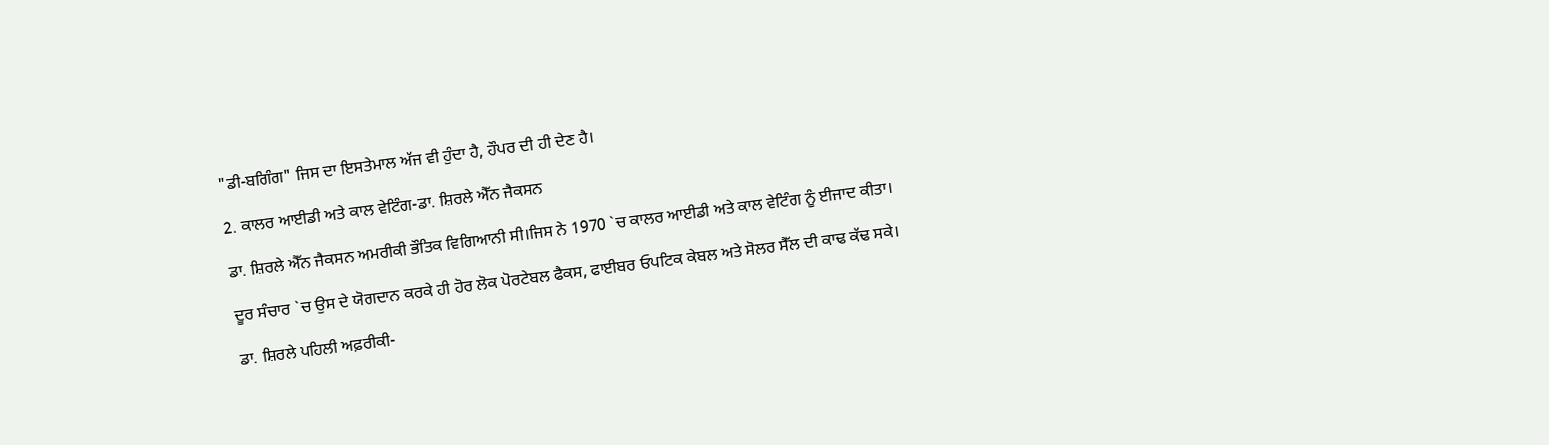"ਡੀ-ਬਗਿੰਗ" ਜਿਸ ਦਾ ਇਸਤੇਮਾਲ ਅੱਜ ਵੀ ਹੁੰਦਾ ਹੈ, ਹੌਪਰ ਦੀ ਹੀ ਦੇਣ ਹੈ।

2. ਕਾਲਰ ਆਈਡੀ ਅਤੇ ਕਾਲ ਵੇਟਿੰਗ-ਡਾ. ਸ਼ਿਰਲੇ ਐੱਨ ਜੈਕਸਨ

ਡਾ. ਸ਼ਿਰਲੇ ਐੱਨ ਜੈਕਸਨ ਅਮਰੀਕੀ ਭੌਤਿਕ ਵਿਗਿਆਨੀ ਸੀ।ਜਿਸ ਨੇ 1970 `ਚ ਕਾਲਰ ਆਈਡੀ ਅਤੇ ਕਾਲ ਵੇਟਿੰਗ ਨੂੰ ਈਜਾਦ ਕੀਤਾ।

ਦੂਰ ਸੰਚਾਰ `ਚ ਉਸ ਦੇ ਯੋਗਦਾਨ ਕਰਕੇ ਹੀ ਹੋਰ ਲੋਕ ਪੋਰਟੇਬਲ ਫੈਕਸ, ਫਾਈਬਰ ਓਪਟਿਕ ਕੇਬਲ ਅਤੇ ਸੋਲਰ ਸੈੱਲ ਦੀ ਕਾਢ ਕੱਢ ਸਕੇ।

ਡਾ. ਸ਼ਿਰਲੇ ਪਹਿਲੀ ਅਫ਼ਰੀਕੀ-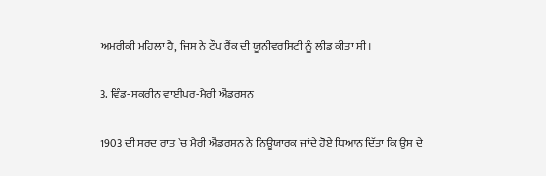ਅਮਰੀਕੀ ਮਹਿਲਾ ਹੈ, ਜਿਸ ਨੇ ਟੌਪ ਰੈਂਕ ਦੀ ਯੂਨੀਵਰਸਿਟੀ ਨੂੰ ਲੀਡ ਕੀਤਾ ਸੀ।

3. ਵਿੰਡ-ਸਕਰੀਨ ਵਾਈਪਰ-ਮੈਰੀ ਐਂਡਰਸਨ

1903 ਦੀ ਸਰਦ ਰਾਤ `ਚ ਮੈਰੀ ਐਂਡਰਸਨ ਨੇ ਨਿਊਯਾਰਕ ਜਾਂਦੇ ਹੋਏ ਧਿਆਨ ਦਿੱਤਾ ਕਿ ਉਸ ਦੇ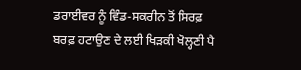ਡਰਾਈਵਰ ਨੂੰ ਵਿੰਡ-ਸਕਰੀਨ ਤੋਂ ਸਿਰਫ਼ ਬਰਫ਼ ਹਟਾਉਣ ਦੇ ਲਈ ਖਿੜਕੀ ਖੋਲ੍ਹਣੀ ਪੈ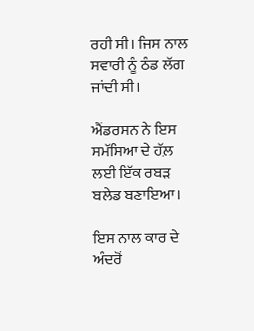ਰਹੀ ਸੀ। ਜਿਸ ਨਾਲ ਸਵਾਰੀ ਨੂੰ ਠੰਡ ਲੱਗ ਜਾਂਦੀ ਸੀ।

ਐਂਡਰਸਨ ਨੇ ਇਸ ਸਮੱਸਿਆ ਦੇ ਹੱਲ਼ ਲਈ ਇੱਕ ਰਬੜ ਬਲੇਡ ਬਣਾਇਆ।

ਇਸ ਨਾਲ ਕਾਰ ਦੇ ਅੰਦਰੋਂ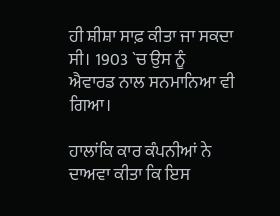ਹੀ ਸ਼ੀਸ਼ਾ ਸਾਫ਼ ਕੀਤਾ ਜਾ ਸਕਦਾ ਸੀ। 1903 `ਚ ਉਸ ਨੂੰ ਐਵਾਰਡ ਨਾਲ ਸਨਮਾਨਿਆ ਵੀ ਗਿਆ।

ਹਾਲਾਂਕਿ ਕਾਰ ਕੰਪਨੀਆਂ ਨੇ ਦਾਅਵਾ ਕੀਤਾ ਕਿ ਇਸ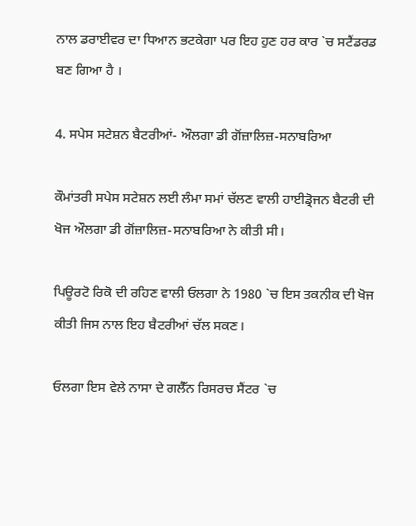ਨਾਲ ਡਰਾਈਵਰ ਦਾ ਧਿਆਨ ਭਟਕੇਗਾ ਪਰ ਇਹ ਹੁਣ ਹਰ ਕਾਰ `ਚ ਸਟੈਂਡਰਡ ਬਣ ਗਿਆ ਹੈ ।

4. ਸਪੇਸ ਸਟੇਸ਼ਨ ਬੈਟਰੀਆਂ- ਔਲਗਾ ਡੀ ਗੋਂਜ਼ਾਲਿਜ਼-ਸਨਾਬਰਿਆ

ਕੌਮਾਂਤਰੀ ਸਪੇਸ ਸਟੇਸ਼ਨ ਲਈ ਲੰਮਾ ਸਮਾਂ ਚੱਲਣ ਵਾਲੀ ਹਾਈਡ੍ਰੋਜਨ ਬੈਟਰੀ ਦੀ ਖੋਜ ਔਲਗਾ ਡੀ ਗੋਂਜ਼ਾਲਿਜ਼-ਸਨਾਬਰਿਆ ਨੇ ਕੀਤੀ ਸੀ।

ਪਿਊਰਟੋ ਰਿਕੋ ਦੀ ਰਹਿਣ ਵਾਲੀ ਓਲਗਾ ਨੇ 1980 `ਚ ਇਸ ਤਕਨੀਕ ਦੀ ਖੋਜ ਕੀਤੀ ਜਿਸ ਨਾਲ ਇਹ ਬੈਟਰੀਆਂ ਚੱਲ ਸਕਣ।

ਓਲਗਾ ਇਸ ਵੇਲੇ ਨਾਸਾ ਦੇ ਗਲੈੱਨ ਰਿਸਰਚ ਸੈਂਟਰ `ਚ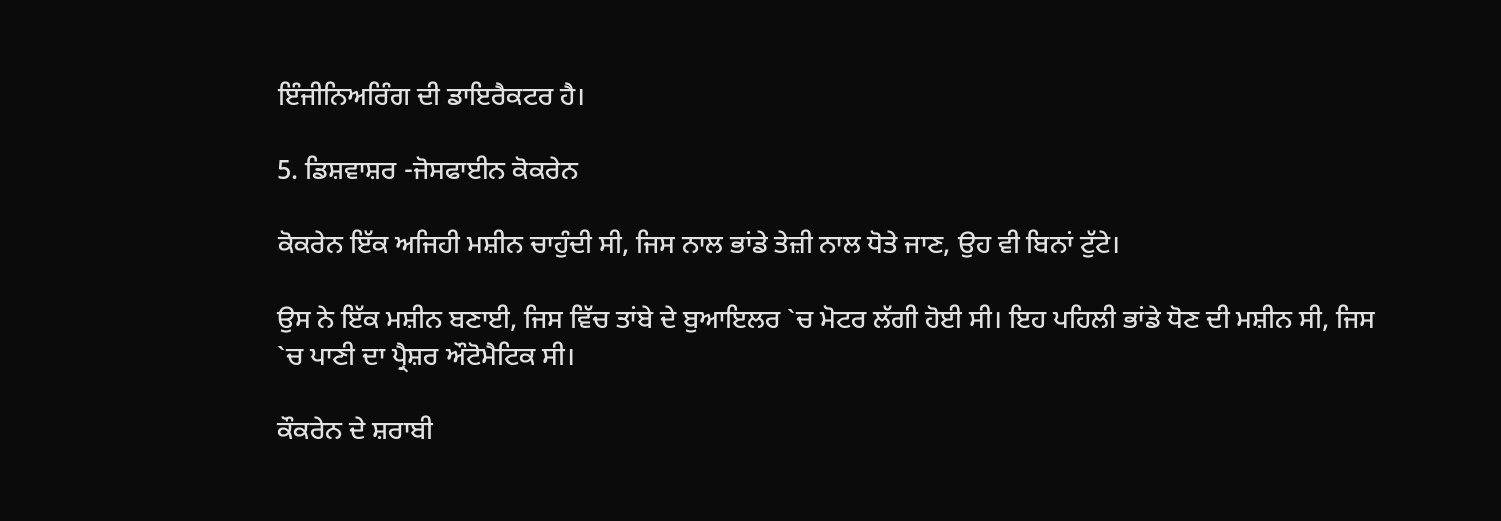ਇੰਜੀਨਿਅਰਿੰਗ ਦੀ ਡਾਇਰੈਕਟਰ ਹੈ।

5. ਡਿਸ਼ਵਾਸ਼ਰ -ਜੋਸਫਾਈਨ ਕੋਕਰੇਨ

ਕੋਕਰੇਨ ਇੱਕ ਅਜਿਹੀ ਮਸ਼ੀਨ ਚਾਹੁੰਦੀ ਸੀ, ਜਿਸ ਨਾਲ ਭਾਂਡੇ ਤੇਜ਼ੀ ਨਾਲ ਧੋਤੇ ਜਾਣ, ਉਹ ਵੀ ਬਿਨਾਂ ਟੁੱਟੇ।

ਉਸ ਨੇ ਇੱਕ ਮਸ਼ੀਨ ਬਣਾਈ, ਜਿਸ ਵਿੱਚ ਤਾਂਬੇ ਦੇ ਬੁਆਇਲਰ `ਚ ਮੋਟਰ ਲੱਗੀ ਹੋਈ ਸੀ। ਇਹ ਪਹਿਲੀ ਭਾਂਡੇ ਧੋਣ ਦੀ ਮਸ਼ੀਨ ਸੀ, ਜਿਸ `ਚ ਪਾਣੀ ਦਾ ਪ੍ਰੈਸ਼ਰ ਔਟੋਮੈਟਿਕ ਸੀ।

ਕੌਕਰੇਨ ਦੇ ਸ਼ਰਾਬੀ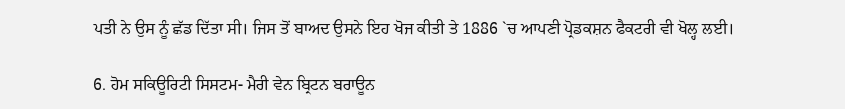ਪਤੀ ਨੇ ਉਸ ਨੂੰ ਛੱਡ ਦਿੱਤਾ ਸੀ। ਜਿਸ ਤੋਂ ਬਾਅਦ ਉਸਨੇ ਇਹ ਖੋਜ ਕੀਤੀ ਤੇ 1886 `ਚ ਆਪਣੀ ਪ੍ਰੋਡਕਸ਼ਨ ਫੈਕਟਰੀ ਵੀ ਖੋਲ੍ਹ ਲਈ।

6. ਹੋਮ ਸਕਿਊਰਿਟੀ ਸਿਸਟਮ- ਮੈਰੀ ਵੇਨ ਬ੍ਰਿਟਨ ਬਰਾਊਨ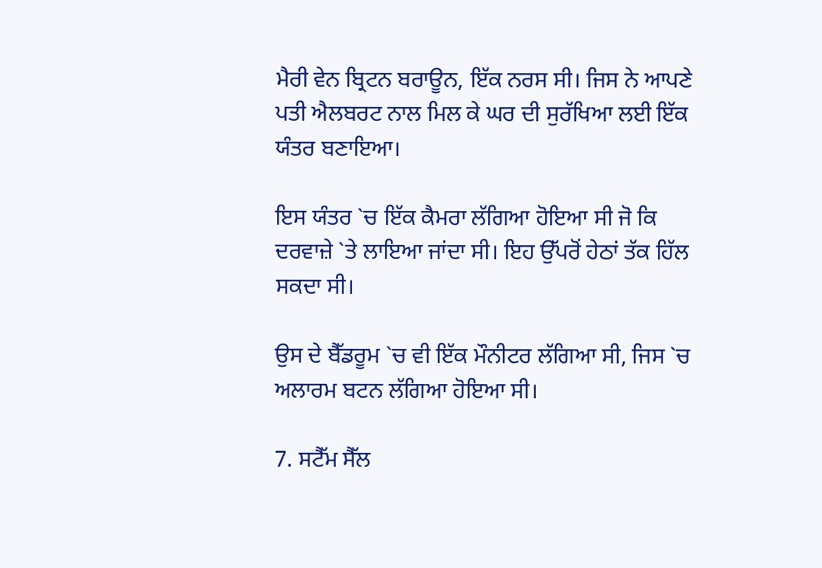ਮੈਰੀ ਵੇਨ ਬ੍ਰਿਟਨ ਬਰਾਊਨ, ਇੱਕ ਨਰਸ ਸੀ। ਜਿਸ ਨੇ ਆਪਣੇ ਪਤੀ ਐਲਬਰਟ ਨਾਲ ਮਿਲ ਕੇ ਘਰ ਦੀ ਸੁਰੱਖਿਆ ਲਈ ਇੱਕ ਯੰਤਰ ਬਣਾਇਆ।

ਇਸ ਯੰਤਰ `ਚ ਇੱਕ ਕੈਮਰਾ ਲੱਗਿਆ ਹੋਇਆ ਸੀ ਜੋ ਕਿ ਦਰਵਾਜ਼ੇ `ਤੇ ਲਾਇਆ ਜਾਂਦਾ ਸੀ। ਇਹ ਉੱਪਰੋਂ ਹੇਠਾਂ ਤੱਕ ਹਿੱਲ ਸਕਦਾ ਸੀ।

ਉਸ ਦੇ ਬੈੱਡਰੂਮ `ਚ ਵੀ ਇੱਕ ਮੌਨੀਟਰ ਲੱਗਿਆ ਸੀ, ਜਿਸ `ਚ ਅਲਾਰਮ ਬਟਨ ਲੱਗਿਆ ਹੋਇਆ ਸੀ।

7. ਸਟੈੱਮ ਸੈੱਲ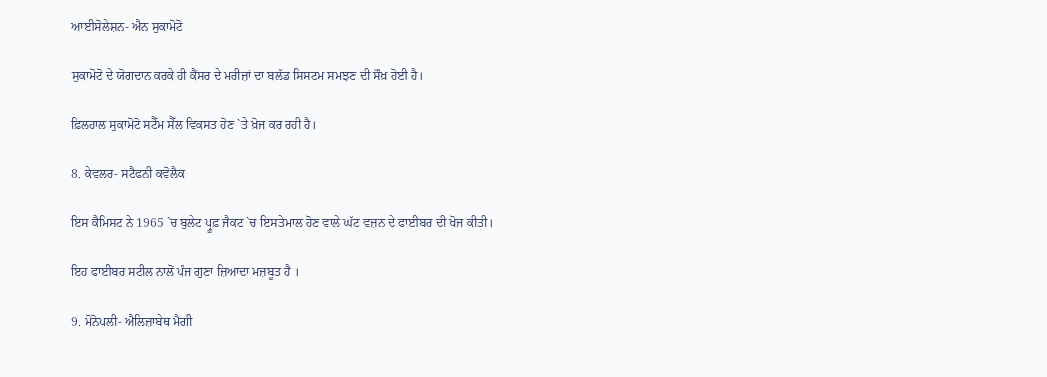ਆਈਸੋਲੇਸ਼ਨ- ਐਨ ਸੁਕਾਮੋਟੋ

ਸੁਕਾਮੋਟੋ ਦੇ ਯੋਗਦਾਨ ਕਰਕੇ ਹੀ ਕੈਂਸਰ ਦੇ ਮਰੀਜ਼ਾਂ ਦਾ ਬਲੱਡ ਸਿਸਟਮ ਸਮਝਣ ਦੀ ਸੌਖ਼ ਹੋਈ ਹੈ।

ਫ਼ਿਲਹਾਲ ਸੁਕਾਮੋਟੋ ਸਟੈੱਮ ਸੈੱਲ ਵਿਕਸਤ ਹੋਣ `ਤੇ ਖ਼ੋਜ ਕਰ ਰਹੀ ਹੈ।

8. ਕੇਵਲਰ- ਸਟੈਫਨੀ ਕਵੋਲੈਕ

ਇਸ ਕੈਮਿਸਟ ਨੇ 1965 `ਚ ਬੁਲੇਟ ਪ੍ਰੂਫ਼ ਜੈਕਟ `ਚ ਇਸਤੇਮਾਲ ਹੋਣ ਵਾਲੇ ਘੱਟ ਵਜ਼ਨ ਦੇ ਫਾਈਬਰ ਦੀ ਖੋਜ ਕੀਤੀ।

ਇਹ ਫਾਈਬਰ ਸਟੀਲ ਨਾਲੋਂ ਪੰਜ ਗੁਣਾ ਜ਼ਿਆਦਾ ਮਜ਼ਬੂਤ ਹੈ ।

9. ਮੋਨੋਪਲੀ- ਐਲਿਜ਼ਾਬੇਥ ਮੈਗੀ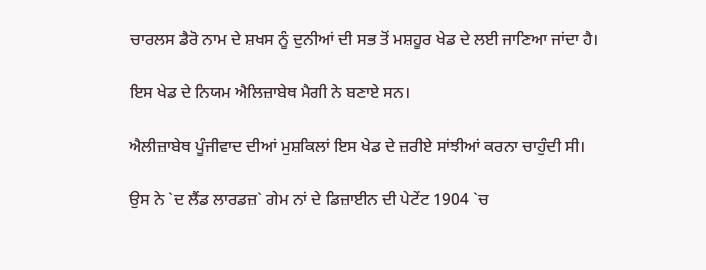ਚਾਰਲਸ ਡੈਰੋ ਨਾਮ ਦੇ ਸ਼ਖਸ ਨੂੰ ਦੁਨੀਆਂ ਦੀ ਸਭ ਤੋਂ ਮਸ਼ਹੂਰ ਖੇਡ ਦੇ ਲਈ ਜਾਣਿਆ ਜਾਂਦਾ ਹੈ।

ਇਸ ਖੇਡ ਦੇ ਨਿਯਮ ਐਲਿਜ਼ਾਬੇਥ ਮੈਗੀ ਨੇ ਬਣਾਏ ਸਨ।

ਐਲੀਜ਼ਾਬੇਥ ਪੂੰਜੀਵਾਦ ਦੀਆਂ ਮੁਸ਼ਕਿਲਾਂ ਇਸ ਖੇਡ ਦੇ ਜ਼ਰੀਏ ਸਾਂਝੀਆਂ ਕਰਨਾ ਚਾਹੁੰਦੀ ਸੀ।

ਉਸ ਨੇ `ਦ ਲੈਂਡ ਲਾਰਡਜ਼` ਗੇਮ ਨਾਂ ਦੇ ਡਿਜ਼ਾਈਨ ਦੀ ਪੇਟੇਂਟ 1904 `ਚ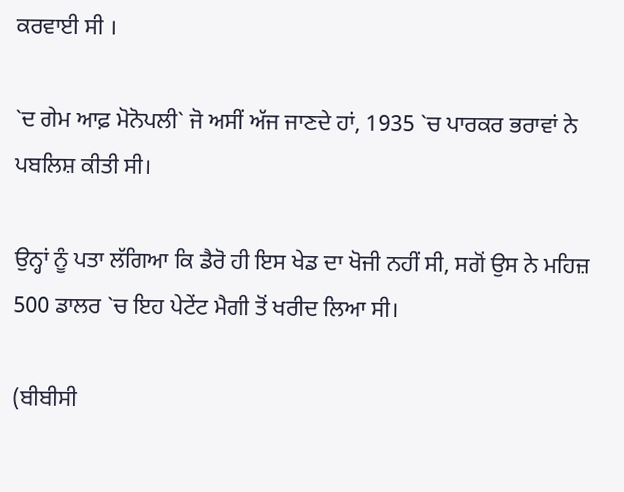ਕਰਵਾਈ ਸੀ ।

`ਦ ਗੇਮ ਆਫ਼ ਮੋਨੋਪਲੀ` ਜੋ ਅਸੀਂ ਅੱਜ ਜਾਣਦੇ ਹਾਂ, 1935 `ਚ ਪਾਰਕਰ ਭਰਾਵਾਂ ਨੇ ਪਬਲਿਸ਼ ਕੀਤੀ ਸੀ।

ਉਨ੍ਹਾਂ ਨੂੰ ਪਤਾ ਲੱਗਿਆ ਕਿ ਡੈਰੋ ਹੀ ਇਸ ਖੇਡ ਦਾ ਖੋਜੀ ਨਹੀਂ ਸੀ, ਸਗੋਂ ਉਸ ਨੇ ਮਹਿਜ਼ 500 ਡਾਲਰ `ਚ ਇਹ ਪੇਟੇਂਟ ਮੈਗੀ ਤੋਂ ਖਰੀਦ ਲਿਆ ਸੀ।

(ਬੀਬੀਸੀ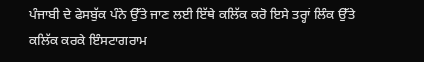ਪੰਜਾਬੀ ਦੇ ਫੇਸਬੁੱਕ ਪੰਨੇ ਉੱਤੇ ਜਾਣ ਲਈ ਇੱਥੇ ਕਲਿੱਕ ਕਰੋ ਇਸੇ ਤਰ੍ਹਾਂ ਲਿੰਕ ਉੱਤੇ ਕਲਿੱਕ ਕਰਕੇ ਇੰਸਟਾਗਰਾਮ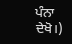ਪੰਨਾ ਦੇਖੋ।)